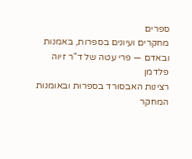ספרים
מחקרים ועיונים בספרות, באמנות ובאדם — פרי עטה של ד"ר זיוה פלדמן
רצינות האבסורד בספרות ובאומנות
המחקר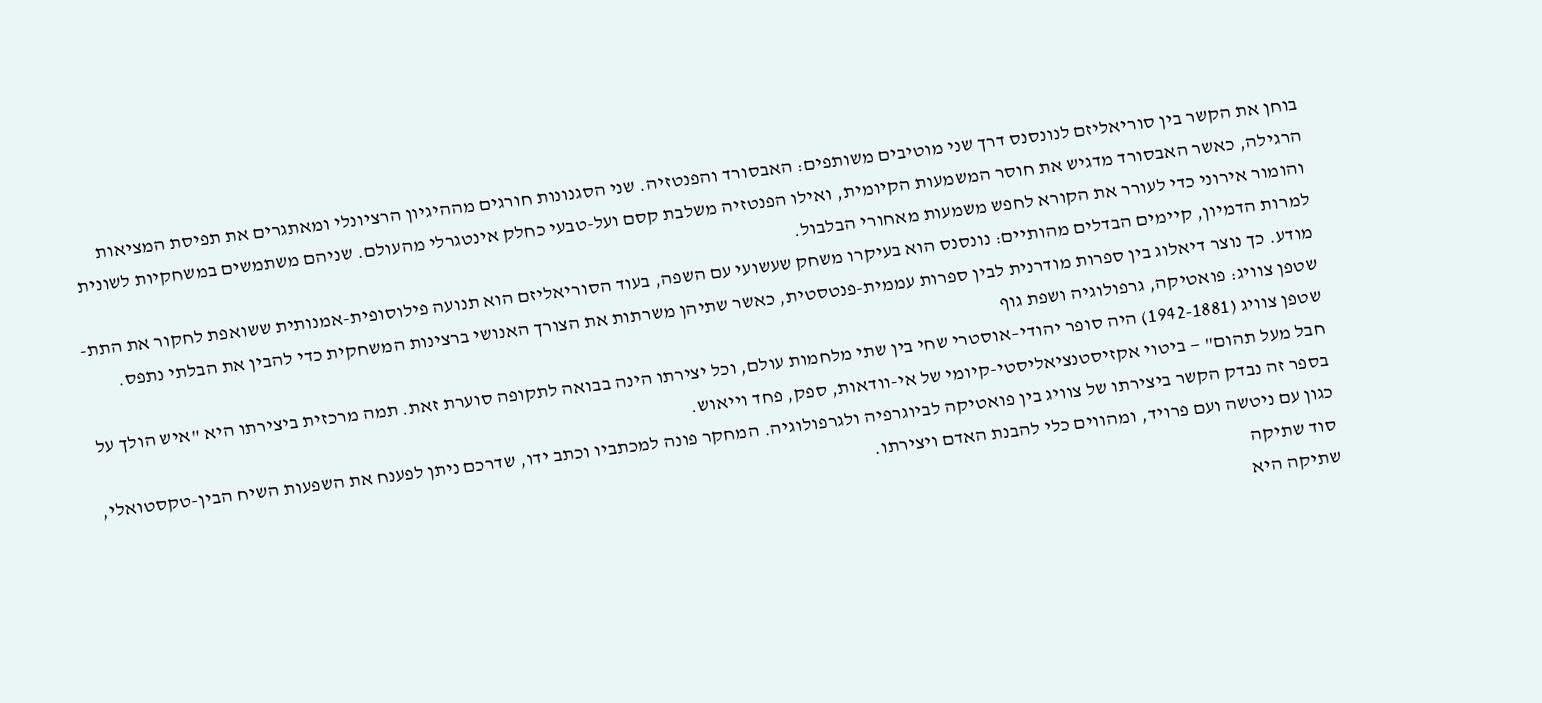בוחן את הקשר בין סוריאליזם לנונסנס דרך שני מוטיבים משותפים: האבסורד והפנטזיה. שני הסגנונות חורגים מההיגיון הרציונלי ומאתגרים את תפיסת המציאות הרגילה, כאשר האבסורד מדגיש את חוסר המשמעות הקיומית, ואילו הפנטזיה משלבת קסם ועל-טבעי כחלק אינטגרלי מהעולם. שניהם משתמשים במשחקיות לשונית והומור אירוני כדי לעורר את הקורא לחפש משמעות מאחורי הבלבול.
למרות הדמיון, קיימים הבדלים מהותיים: נונסנס הוא בעיקרו משחק שעשועי עם השפה, בעוד הסוריאליזם הוא תנועה פילוסופית-אמנותית ששואפת לחקור את התת-מודע. כך נוצר דיאלוג בין ספרות מודרנית לבין ספרות עממית-פנטסטית, כאשר שתיהן משרתות את הצורך האנושי ברצינות המשחקית כדי להבין את הבלתי נתפס.
שטפן צוויג: פואטיקה, גרפולוגיה ושפת גוף
שטפן צוויג (1942-1881) היה סופר יהודי–אוסטרי שחי בין שתי מלחמות עולם, וכל יצירתו הינה בבואה לתקופה סוערת זאת. תמה מרכזית ביצירתו היא "איש הולך על חבל מעל תהום" — ביטוי אקזיסטנציאליסטי-קיומי של אי-וודאות, ספק, פחד וייאוש.
בספר זה נבדק הקשר ביצירתו של צוויג בין פואטיקה לביוגרפיה ולגרפולוגיה. המחקר פונה למכתביו וכתב ידו, שדרכם ניתן לפענח את השפעות השיח הבין-טקסטואלי, כגון עם ניטשה ועם פרויד, ומהווים כלי להבנת האדם ויצירתו.
סוד שתיקה
שתיקה היא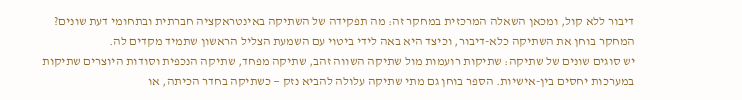דיבור ללא קול, ומכאן השאלה המרכזית במחקר זה: מה תפקידה של השתיקה באינטראקציה חברתית ובתחומי דעת שונים? המחקר בוחן את השתיקה כלא-דיבור, וכיצד היא באה לידי ביטוי עם השמעת הצליל הראשון שתמיד מקדים לה.
יש סוגים שונים של שתיקה: שתיקות רועמות מול שתיקה השווה זהב, שתיקה מפחד, שתיקה הנכפית וסודות היוצרים שתיקות במערכות יחסים בין-אישיות. הספר בוחן גם מתי שתיקה עלולה להביא נזק — כשתיקה בחדר הכיתה, או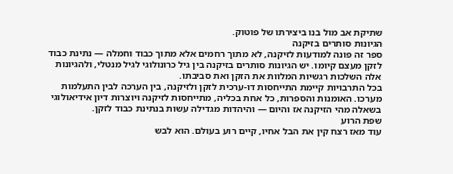שתיקת אב מול בנו ביצירתו של פוטוק.
הגיונות סותרים בזיקנה
ספר זה פונה למודעות לזיקנה, לא מתוך רחמים אלא מתוך כבוד וחמלה — נתינת כבוד לזקן מעצם קיומו. יש הגיונות סותרים בזיקנה בין גיל כרונולוגי לגיל מנטלי, ולהגיונות אלה השלכות רגשיות המלוות את הזקן ואת סביבתו.
בכל התרבויות קיימת התייחסות דו-ערכית לזקן ולזיקנה, בין הערכה לבין התעלמות מערכו. האומנות והספרות, כל אחת בכליה, מתייחסות לזיקנה ויוצרות דיון אידיאולוגי בשאלה מהי הזיקנה אז והיום — והיהדות מגדילה עשות בנתינת כבוד לזקן.
שפת הרוע
עוד מאז רצח קין את הבל אחיו, קיים רוע בעולם. הוא לבש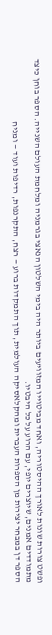ופשט צורות שונות לאורך ההיסטוריה, ואחד מביטוייו המזוויעים ביותר היה בימי השלטון הנאצי בגרמניה ומלחמת העולם השנייה. הספר בוחן כיצד מתמודדים אמנים, שיוצרים יופי, עם הרוע על כל היבטיו.
הספר דן במבחר יצירות מן הספרות העברית ומהקלאסיקה העולמית, תוך התמקדות ברוע — רצח, התקרנפות, רדיפות ועוד — ומניח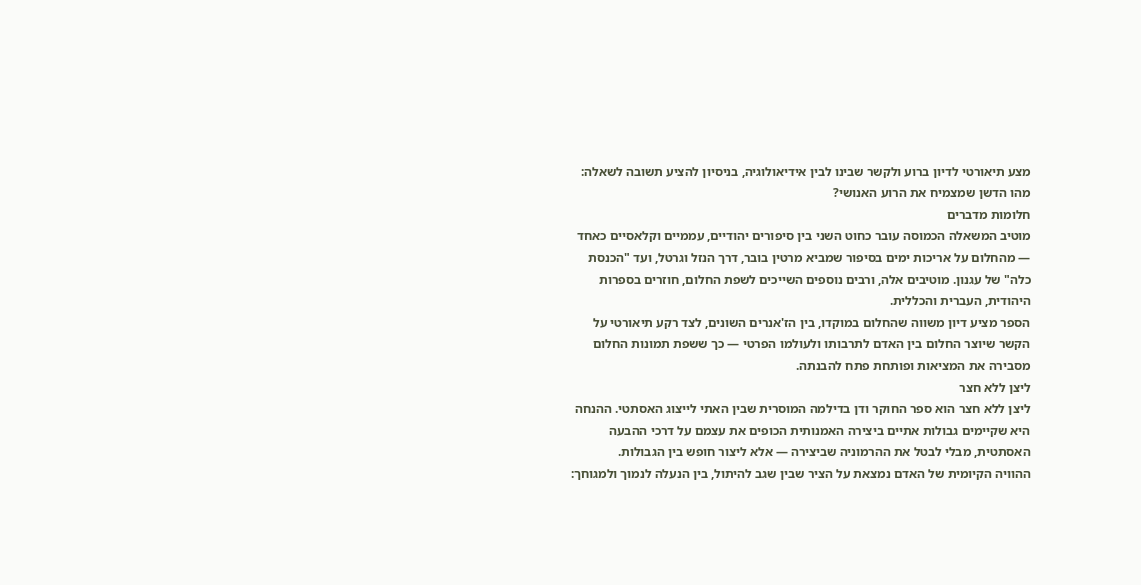מצע תיאורטי לדיון ברוע ולקשר שבינו לבין אידיאולוגיה, בניסיון להציע תשובה לשאלה: מהו הדשן שמצמיח את הרוע האנושי?
חלומות מדברים
מוטיב המשאלה הכמוסה עובר כחוט השני בין סיפורים יהודיים, עממיים וקלאסיים כאחד — מהחלום על אריכות ימים בסיפור שמביא מרטין בובר, דרך הנזל וגרטל, ועד "הכנסת כלה" של עגנון. מוטיבים אלה, ורבים נוספים השייכים לשפת החלום, חוזרים בספרות היהודית, העברית והכללית.
הספר מציע דיון משווה שהחלום במוקדו, בין הז'אנרים השונים, לצד רקע תיאורטי על הקשר שיוצר החלום בין האדם לתרבותו ולעולמו הפרטי — כך ששפת תמונות החלום מסבירה את המציאות ופותחת פתח להבנתה.
ליצן ללא חצר
ליצן ללא חצר הוא ספר החוקר ודן בדילמה המוסרית שבין האתי לייצוג האסתטי. ההנחה היא שקיימים גבולות אתיים ביצירה האמנותית הכופים את עצמם על דרכי ההבעה האסתטית, מבלי לבטל את ההרמוניה שביצירה — אלא ליצור חופש בין הגבולות.
ההוויה הקיומית של האדם נמצאת על הציר שבין שגב להיתול, בין הנעלה לנמוך ולמגוחך: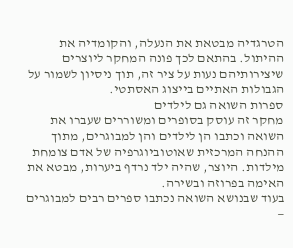הטרגדיה מבטאת את הנעלה, והקומדיה את ההיתול. בהתאם לכך פונה המחקר ליוצרים שיצירותיהם נעות על ציר זה, תוך ניסיון לשמור על הגבולות האתיים בייצוג האסתטי.
ספרות השואה גם לילדים
מחקר זה עוסק בסופרים ומשוררים שעברו את השואה וכתבו הן לילדים והן למבוגרים, מתוך ההנחה המרכזית שאוטוביוגרפיה של אדם צומחת מילדות. היוצר, שהיה ילד נרדף ביערות, מבטא את האימה בפרוזה ובשירה.
בעוד שבנושא השואה נכתבו ספרים רבים למבוגרים —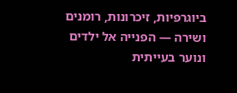ביוגרפיות, זיכרונות, רומנים ושירה — הפנייה אל ילדים ונוער בעייתית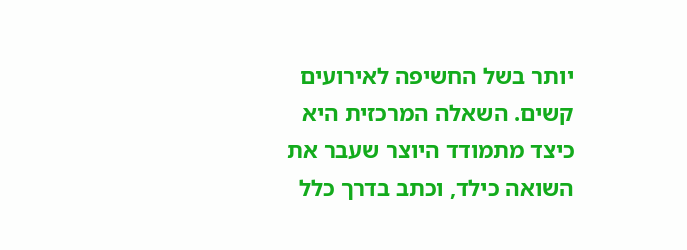יותר בשל החשיפה לאירועים קשים. השאלה המרכזית היא כיצד מתמודד היוצר שעבר את השואה כילד, וכתב בדרך כלל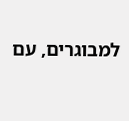למבוגרים, עם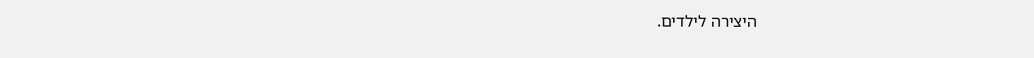היצירה לילדים.